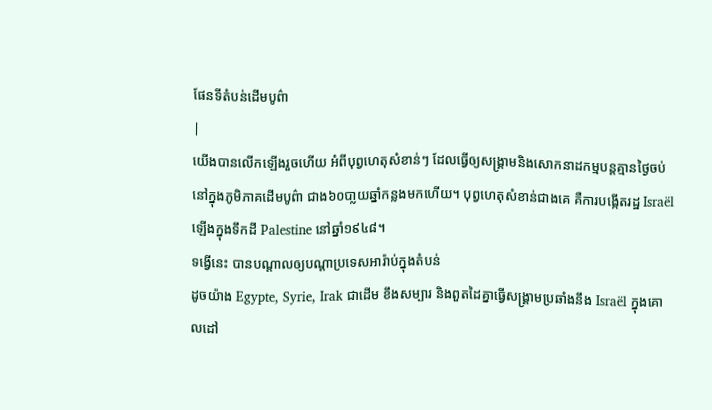ផែនទីតំបន់ដើមបូព៌ា
|
យើងបានលើកឡើងរួចហើយ អំពីបុព្វហេតុសំខាន់ៗ ដែលធ្វើឲ្យសង្គ្រាមនិងសោកនាដកម្មបន្តគ្មានថ្ងៃចប់នៅក្នុងភូមិភាគដើមបូព៌ា ជាង៦០បា្លយឆ្នាំកន្លងមកហើយ។ បុព្វហេតុសំខាន់ជាងគេ គឺការបង្កើតរដ្ឋ Israël ឡើងក្នុងទឹកដី Palestine នៅឆ្នាំ១៩៤៨។
ទង្វើនេះ បានបណ្តាលឲ្យបណ្តាប្រទេសអារ៉ាប់ក្នុងតំបន់
ដូចយ៉ាង Egypte, Syrie, Irak ជាដើម ខឹងសម្បារ និងពួតដៃគ្នាធ្វើសង្គ្រាមប្រឆាំងនឹង Israël ក្នុងគោលដៅ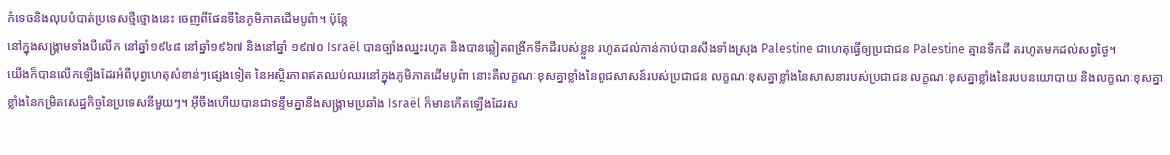កំទេចនិងលុបបំបាត់ប្រទេសថ្មីថ្មោងនេះ ចេញពីផែនទីនៃភូមិភាគដើមបូព៌ា។ ប៉ុន្តែ
នៅក្នុងសង្គ្រាមទាំងបីលើក នៅឆ្នាំ១៩៤៨ នៅឆ្នាំ១៩៦៧ និងនៅឆ្នាំ ១៩៧០ Israël បានច្បាំងឈ្នះរហូត និងបានឆ្លៀតពង្រីកទឹកដីរបស់ខ្លួន រហូតដល់កាន់កាប់បានសឹងទាំងស្រុង Palestine ជាហេតុធ្វើឲ្យប្រជាជន Palestine គ្មានទឹកដី តរហូតមកដល់សព្វថ្ងៃ។
យើងក៏បានលើកឡើងដែរអំពីបុព្វហេតុសំខាន់ៗផ្សេងទៀត នៃអស្ថិរភាពឥតឈប់ឈរនៅក្នុងភូមិភាគដើមបូព៌ា នោះគឺលក្ខណៈខុសគ្នាខ្លាំងនៃពូជសាសន៍របស់ប្រជាជន លក្ខណៈខុសគ្នាខ្លាំងនៃសាសនារបស់ប្រជាជន លក្ខណៈខុសគ្នាខ្លាំងនៃរបបនយោបាយ និងលក្ខណៈខុសគ្នាខ្លាំងនៃកម្រិតសេដ្ឋកិច្ចនៃប្រទេសនីមួយៗ។ អ៊ីចឹងហើយបានជាទន្ទឹមគ្នានឹងសង្គ្រាមប្រឆាំង Israël ក៏មានកើតឡើងដែរស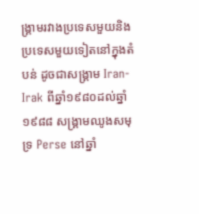ង្គ្រាមរវាងប្រទេសមួយនិងប្រទេសមួយទៀតនៅក្នុងតំបន់ ដូចជាសង្គ្រាម Iran-Irak ពីឆ្នាំ១៩៨០ដល់ឆ្នាំ១៩៨៨ សង្គ្រាមឈូងសមុទ្រ Perse នៅឆ្នាំ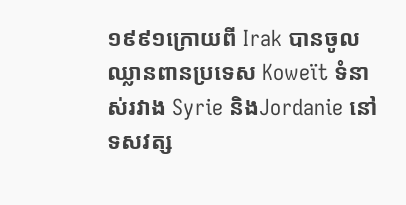១៩៩១ក្រោយពី Irak បានចូលឈ្លានពានប្រទេស Koweït ទំនាស់រវាង Syrie និងJordanie នៅទសវត្ស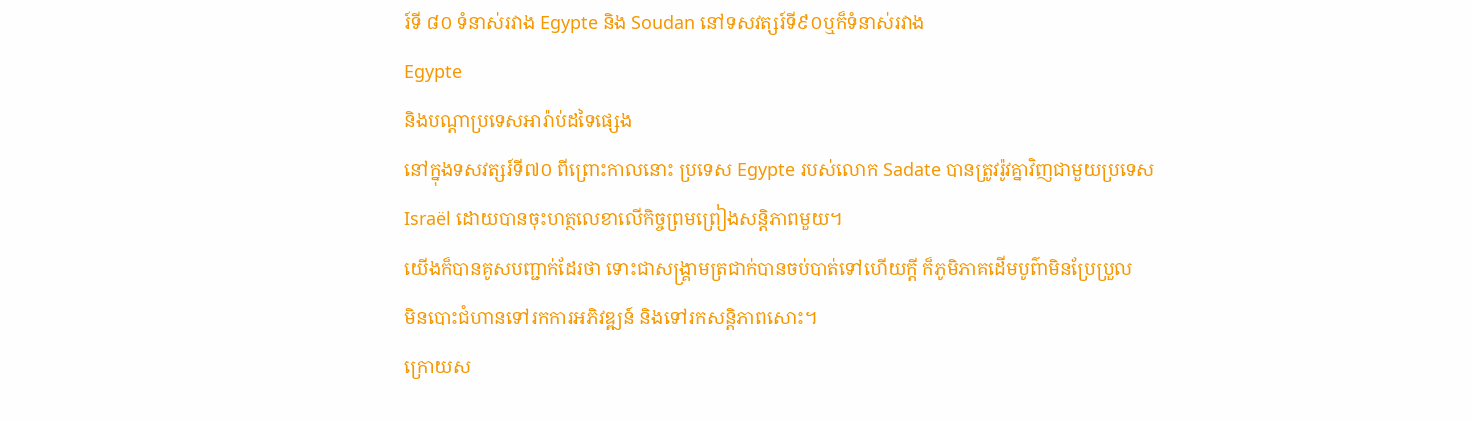រ៍ទី ៨០ ទំនាស់រវាង Egypte និង Soudan នៅទសវត្សរ៍ទី៩០ឬក៏ទំនាស់រវាង
Egypte
និងបណ្តាប្រទេសអារ៉ាប់ដទៃផ្សេង
នៅក្នុងទសវត្សរ៍ទី៧០ ពីព្រោះកាលនោះ ប្រទេស Egypte របស់លោក Sadate បានត្រូវរ៉ូវគ្នាវិញជាមួយប្រទេស Israël ដោយបានចុះហត្ថលេខាលើកិច្ចព្រមព្រៀងសន្តិភាពមួយ។
យើងក៏បានគូសបញ្ជាក់ដែរថា ទោះជាសង្គ្រាមត្រជាក់បានចប់បាត់ទៅហើយក្តី ក៏ភូមិភាគដើមបូព៌ាមិនប្រែប្រួល
មិនបោះជំហានទៅរកការអភិវឌ្ឍន៍ និងទៅរកសន្តិភាពសោះ។
ក្រោយស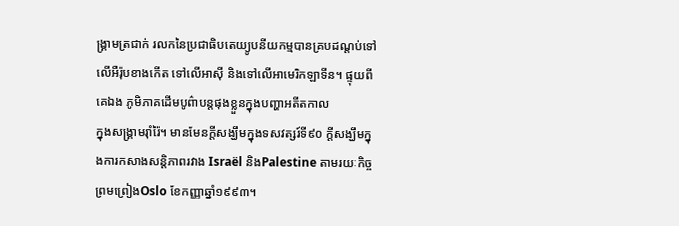ង្គ្រាមត្រជាក់ រលកនៃប្រជាធិបតេយ្យូបនីយកម្មបានគ្របដណ្តប់ទៅលើអឺរ៉ុបខាងកើត ទៅលើអាស៊ី និងទៅលើអាមេរិកឡាទីន។ ផ្ទុយពីគេឯង ភូមិភាគដើមបូព៌ាបន្តផុងខ្លួនក្នុងបញ្ហាអតីតកាល
ក្នុងសង្គ្រាមរ៉ាំរ៉ៃ។ មានមែនក្តីសង្ឃឹមក្នុងទសវត្សរ៍ទី៩០ ក្តីសង្ឃឹមក្នុងការកសាងសន្តិភាពរវាង Israël និងPalestine តាមរយៈកិច្ចព្រមព្រៀងOslo ខែកញ្ញាឆ្នាំ១៩៩៣។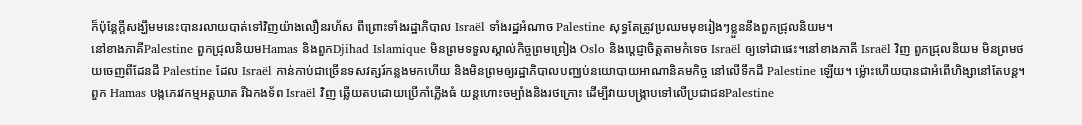ក៏ប៉ុន្តែក្តីសង្ឃឹមមនេះបានរលាយបាត់ទៅវិញយ៉ាងលឿនរហ័ស ពីព្រោះទាំងរដ្ឋាភិបាល Israël ទាំងរដ្ឋអំណាច Palestine សុទ្ធតែត្រូវប្រឈមមុខរៀងៗខ្លួននឹងពួកជ្រុលនិយម។
នៅខាងភាគីPalestine ពួកជ្រុលនិយមHamas និងពួកDjihad Islamique មិនព្រមទទួលស្គាល់កិច្ចព្រមព្រៀង Oslo និងប្តេជ្ញាចិត្តតាមកំទេច Israël ឲ្យទៅជាផេះ។នៅខាងភាគី Israël វិញ ពួកជ្រុលនិយម មិនព្រមថយចេញពីដែនដី Palestine ដែល Israël កាន់កាប់ជាច្រើនទសវត្សរ៍កន្លងមកហើយ និងមិនព្រមឲ្យរដ្ឋាភិបាលបញ្ឈប់នយោបាយអាណានិគមកិច្ច នៅលើទឹកដី Palestine ឡើយ។ ម៉្លោះហើយបានជាអំពើហិង្សានៅតែបន្ត។ ពួក Hamas បង្កភេរវកម្មអត្តឃាត រីឯកងទ័ព Israël វិញ ឆ្លើយតបដោយប្រើកាំភ្លើងធំ យន្តហោះចម្បាំងនិងរថក្រោះ ដើម្បីវាយបង្ក្រាបទៅលើប្រជាជនPalestine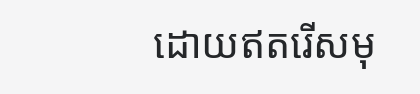ដោយឥតរើសមុ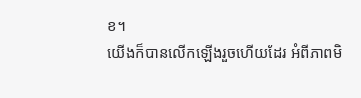ខ។
យើងក៏បានលើកឡើងរួចហើយដែរ អំពីភាពមិ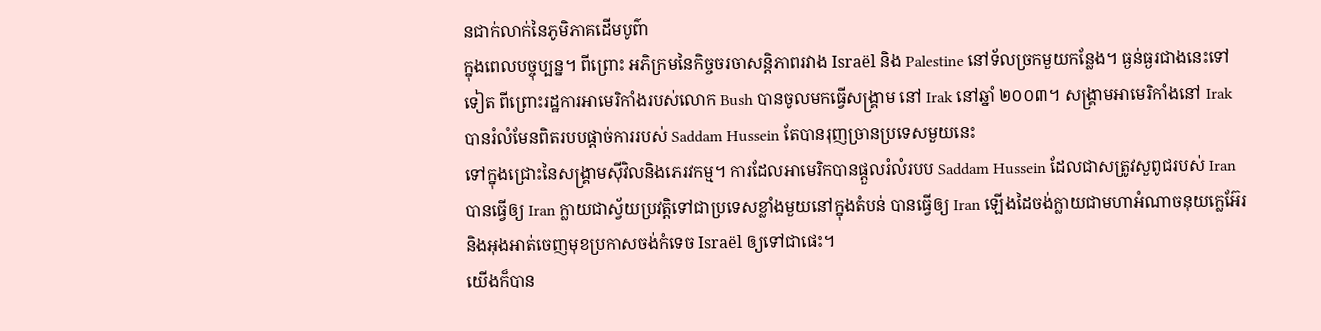នជាក់លាក់នៃភូមិភាគដើមបូព៌ា
ក្នុងពេលបច្ចុប្បន្ន។ ពីព្រោះ អភិក្រមនៃកិច្ចចរចាសន្តិភាពរវាង Israël និង Palestine នៅទ័លច្រកមួយកន្លែង។ ធ្ងន់ធ្ងរជាងនេះទៅទៀត ពីព្រោះរដ្ឋការអាមេរិកាំងរបស់លោក Bush បានចូលមកធ្វើសង្គ្រាម នៅ Irak នៅឆ្នាំ ២០០៣។ សង្គ្រាមអាមេរិកាំងនៅ Irak បានរំលំមែនពិតរបបផ្តាច់ការរបស់ Saddam Hussein តែបានរុញច្រានប្រទេសមួយនេះ
ទៅក្នុងជ្រោះនៃសង្គ្រាមស៊ីវិលនិងភេរវកម្ម។ ការដែលអាមេរិកបានផ្តួលរំលំរបប Saddam Hussein ដែលជាសត្រូវសួពូជរបស់ Iran បានធ្វើឲ្យ Iran ក្លាយជាស្វ័យប្រវត្តិទៅជាប្រទេសខ្លាំងមួយនៅក្នុងតំបន់ បានធ្វើឲ្យ Iran ឡើងដៃចង់ក្លាយជាមហាអំណាចនុយក្លេអ៊ែរ និងអុងអាត់ចេញមុខប្រកាសចង់កំទេច Israël ឲ្យទៅជាផេះ។
យើងក៏បាន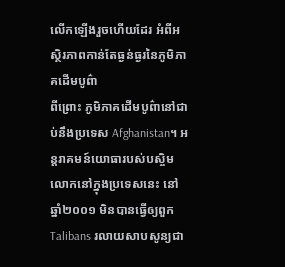លើកឡើងរួចហើយដែរ អំពីអស្ថិរភាពកាន់តែធ្ងន់ធ្ងរនៃភូមិភាគដើមបូព៌ា
ពីព្រោះ ភូមិភាគដើមបូព៌ានៅជាប់នឹងប្រទេស Afghanistan។ អន្តរាគមន៍យោធារបស់បស្ចិមលោកនៅក្នុងប្រទេសនេះ នៅឆ្នាំ២០០១ មិនបានធ្វើឲ្យពួក Talibans រលាយសាបសូន្យជា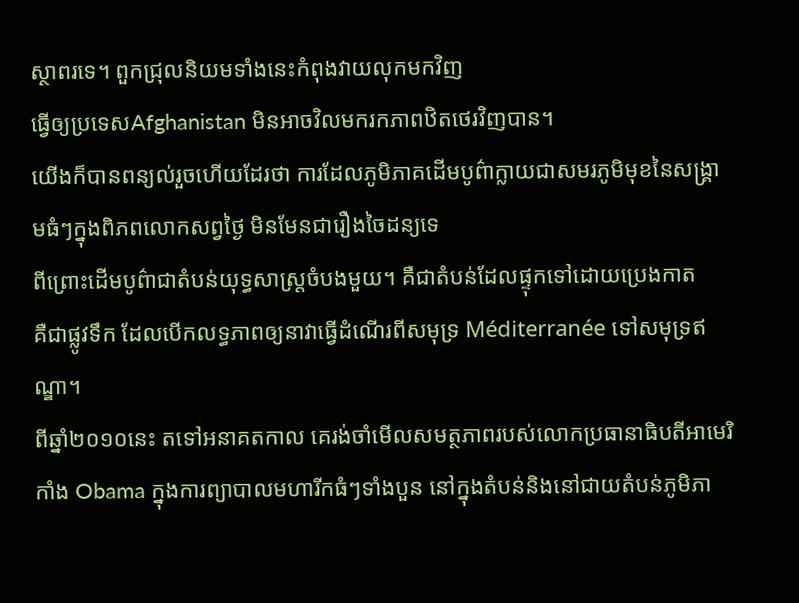ស្ថាពរទេ។ ពួកជ្រុលនិយមទាំងនេះកំពុងវាយលុកមកវិញ
ធ្វើឲ្យប្រទេសAfghanistan មិនអាចវិលមករកភាពឋិតថេរវិញបាន។
យើងក៏បានពន្យល់រួចហើយដែរថា ការដែលភូមិភាគដើមបូព៌ាក្លាយជាសមរភូមិមុខនៃសង្គ្រាមធំៗក្នុងពិភពលោកសព្វថ្ងៃ មិនមែនជារឿងចៃដន្យទេ
ពីព្រោះដើមបូព៌ាជាតំបន់យុទ្ធសាស្រ្តចំបងមួយ។ គឺជាតំបន់ដែលផ្ទុកទៅដោយប្រេងកាត
គឺជាផ្លូវទឹក ដែលបើកលទ្ធភាពឲ្យនាវាធ្វើដំណើរពីសមុទ្រ Méditerranée ទៅសមុទ្រឥណ្ឌា។
ពីឆ្នាំ២០១០នេះ តទៅអនាគតកាល គេរង់ចាំមើលសមត្ថភាពរបស់លោកប្រធានាធិបតីអាមេរិកាំង Obama ក្នុងការព្យាបាលមហារីកធំៗទាំងបួន នៅក្នុងតំបន់និងនៅជាយតំបន់ភូមិភា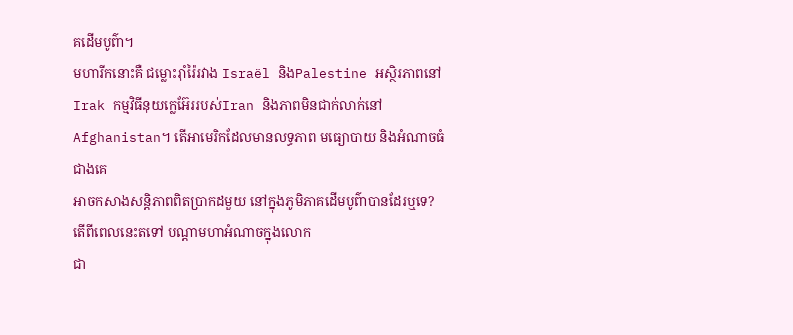គដើមបូព៌ា។
មហារីកនោះគឺ ជម្លោះរ៉ាំរ៉ៃរវាង Israël និងPalestine អស្ថិរភាពនៅ Irak កម្មវិធីនុយក្លេអ៊ែររបស់Iran និងភាពមិនជាក់លាក់នៅ Afghanistan។ តើអាមេរិកដែលមានលទ្ធភាព មធ្យោបាយ និងអំណាចធំជាងគេ
អាចកសាងសន្តិភាពពិតប្រាកដមួយ នៅក្នុងភូមិភាគដើមបូព៌ាបានដែរឬទេ?
តើពីពេលនេះតទៅ បណ្តាមហាអំណាចក្នុងលោក
ជា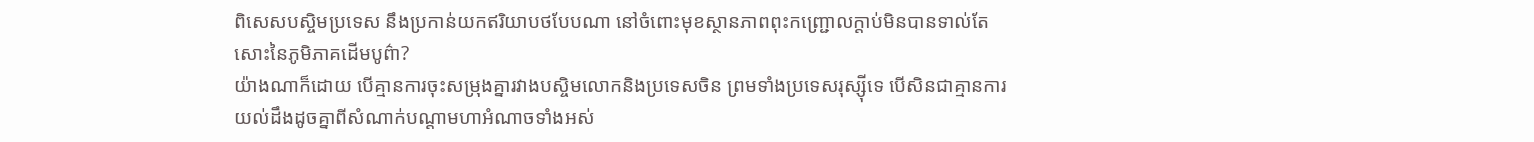ពិសេសបស្ចិមប្រទេស នឹងប្រកាន់យកឥរិយាបថបែបណា នៅចំពោះមុខស្ថានភាពពុះកញ្ជ្រោលក្តាប់មិនបានទាល់តែសោះនៃភូមិភាគដើមបូព៌ា?
យ៉ាងណាក៏ដោយ បើគ្មានការចុះសម្រុងគ្នារវាងបស្ចិមលោកនិងប្រទេសចិន ព្រមទាំងប្រទេសរុស្ស៊ីទេ បើសិនជាគ្មានការយល់ដឹងដូចគ្នាពីសំណាក់បណ្តាមហាអំណាចទាំងអស់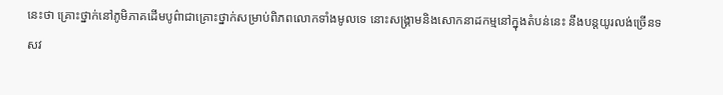នេះថា គ្រោះថ្នាក់នៅភូមិភាគដើមបូព៌ាជាគ្រោះថ្នាក់សម្រាប់ពិភពលោកទាំងមូលទេ នោះសង្គ្រាមនិងសោកនាដកម្មនៅក្នុងតំបន់នេះ នឹងបន្តយូរលង់ច្រើនទសវ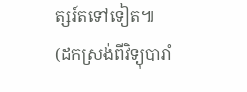ត្សរ៍តទៅទៀត៕
(ដកស្រង់ពីវិទ្យុបារាំ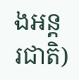ងអន្តរជាតិ)